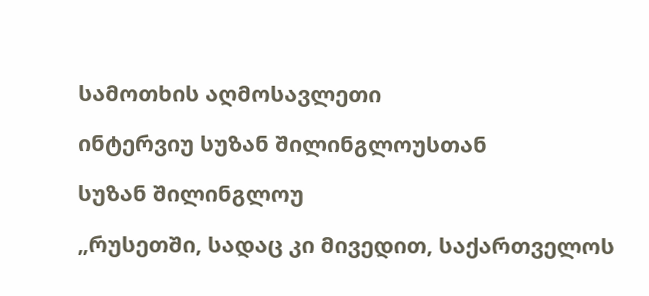სამოთხის აღმოსავლეთი

ინტერვიუ სუზან შილინგლოუსთან

სუზან შილინგლოუ

„რუსეთში, სადაც კი მივედით, საქართველოს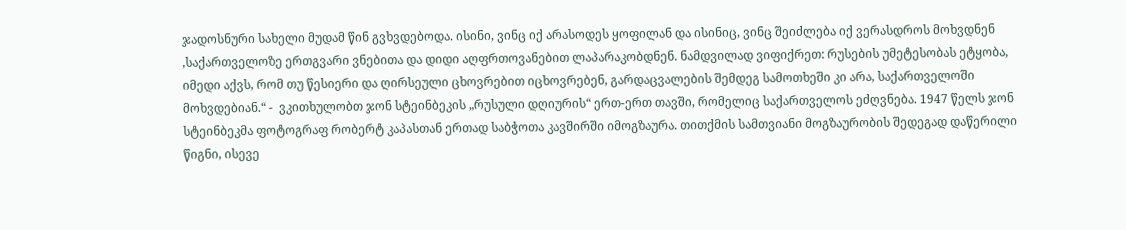ჯადოსნური სახელი მუდამ წინ გვხვდებოდა. ისინი, ვინც იქ არასოდეს ყოფილან და ისინიც, ვინც შეიძლება იქ ვერასდროს მოხვდნენ ,საქართველოზე ერთგვარი ვნებითა და დიდი აღფრთოვანებით ლაპარაკობდნენ. ნამდვილად ვიფიქრეთ: რუსების უმეტესობას ეტყობა, იმედი აქვს, რომ თუ წესიერი და ღირსეული ცხოვრებით იცხოვრებენ, გარდაცვალების შემდეგ სამოთხეში კი არა, საქართველოში მოხვდებიან.“ -  ვკითხულობთ ჯონ სტეინბეკის „რუსული დღიურის“ ერთ-ერთ თავში, რომელიც საქართველოს ეძღვნება. 1947 წელს ჯონ სტეინბეკმა ფოტოგრაფ რობერტ კაპასთან ერთად საბჭოთა კავშირში იმოგზაურა. თითქმის სამთვიანი მოგზაურობის შედეგად დაწერილი წიგნი, ისევე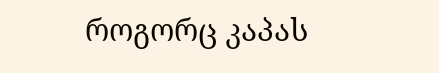როგორც კაპას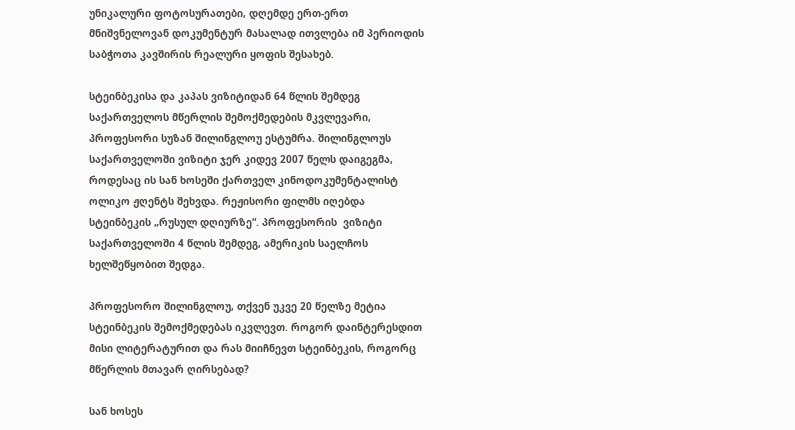უნიკალური ფოტოსურათები, დღემდე ერთ-ერთ მნიშვნელოვან დოკუმენტურ მასალად ითვლება იმ პერიოდის საბჭოთა კავშირის რეალური ყოფის შესახებ.

სტეინბეკისა და კაპას ვიზიტიდან 64 წლის შემდეგ საქართველოს მწერლის შემოქმედების მკვლევარი, პროფესორი სუზან შილინგლოუ ესტუმრა. შილინგლოუს  საქართველოში ვიზიტი ჯერ კიდევ 2007 წელს დაიგეგმა, როდესაც ის სან ხოსეში ქართველ კინოდოკუმენტალისტ ოლიკო ჟღენტს შეხვდა. რეჟისორი ფილმს იღებდა სტეინბეკის „რუსულ დღიურზე“. პროფესორის  ვიზიტი საქართველოში 4 წლის შემდეგ, ამერიკის საელჩოს ხელშეწყობით შედგა.

პროფესორო შილინგლოუ, თქვენ უკვე 20 წელზე მეტია სტეინბეკის შემოქმედებას იკვლევთ. როგორ დაინტერესდით მისი ლიტერატურით და რას მიიჩნევთ სტეინბეკის, როგორც მწერლის მთავარ ღირსებად?

სან ხოსეს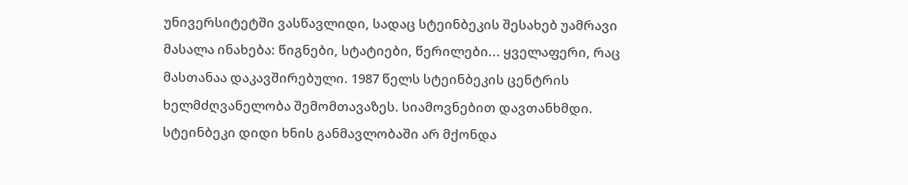უნივერსიტეტში ვასწავლიდი, სადაც სტეინბეკის შესახებ უამრავი მასალა ინახება: წიგნები, სტატიები, წერილები... ყველაფერი, რაც მასთანაა დაკავშირებული. 1987 წელს სტეინბეკის ცენტრის ხელმძღვანელობა შემომთავაზეს. სიამოვნებით დავთანხმდი. სტეინბეკი დიდი ხნის განმავლობაში არ მქონდა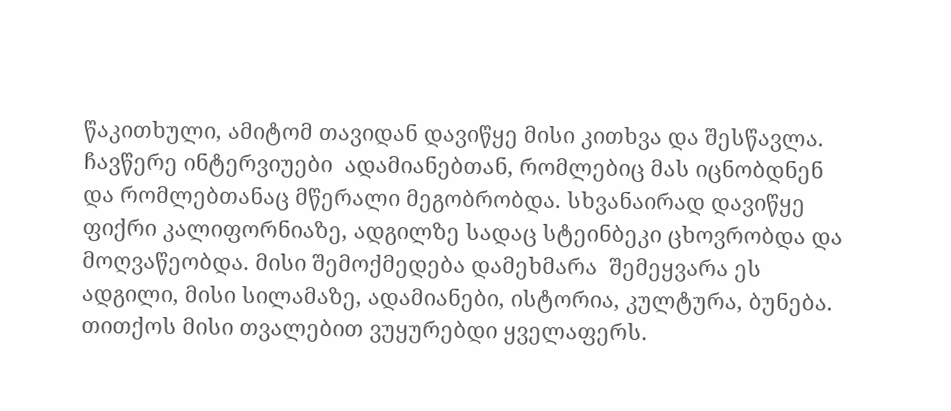წაკითხული, ამიტომ თავიდან დავიწყე მისი კითხვა და შესწავლა. ჩავწერე ინტერვიუები  ადამიანებთან, რომლებიც მას იცნობდნენ და რომლებთანაც მწერალი მეგობრობდა. სხვანაირად დავიწყე  ფიქრი კალიფორნიაზე, ადგილზე სადაც სტეინბეკი ცხოვრობდა და მოღვაწეობდა. მისი შემოქმედება დამეხმარა  შემეყვარა ეს ადგილი, მისი სილამაზე, ადამიანები, ისტორია, კულტურა, ბუნება.  თითქოს მისი თვალებით ვუყურებდი ყველაფერს.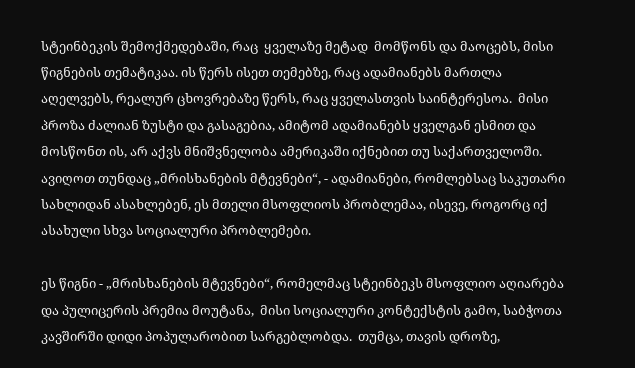სტეინბეკის შემოქმედებაში, რაც  ყველაზე მეტად  მომწონს და მაოცებს, მისი წიგნების თემატიკაა. ის წერს ისეთ თემებზე, რაც ადამიანებს მართლა აღელვებს, რეალურ ცხოვრებაზე წერს, რაც ყველასთვის საინტერესოა.  მისი პროზა ძალიან ზუსტი და გასაგებია, ამიტომ ადამიანებს ყველგან ესმით და მოსწონთ ის, არ აქვს მნიშვნელობა ამერიკაში იქნებით თუ საქართველოში. ავიღოთ თუნდაც „მრისხანების მტევნები“, - ადამიანები, რომლებსაც საკუთარი სახლიდან ასახლებენ, ეს მთელი მსოფლიოს პრობლემაა, ისევე, როგორც იქ ასახული სხვა სოციალური პრობლემები.

ეს წიგნი - „მრისხანების მტევნები“, რომელმაც სტეინბეკს მსოფლიო აღიარება და პულიცერის პრემია მოუტანა,  მისი სოციალური კონტექსტის გამო, საბჭოთა კავშირში დიდი პოპულარობით სარგებლობდა.  თუმცა, თავის დროზე,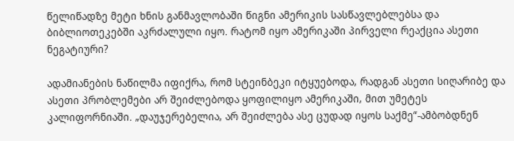წელიწადზე მეტი ხნის განმავლობაში წიგნი ამერიკის სასწავლებლებსა და ბიბლიოთეკებში აკრძალული იყო. რატომ იყო ამერიკაში პირველი რეაქცია ასეთი ნეგატიური?

ადამიანების ნაწილმა იფიქრა, რომ სტეინბეკი იტყუებოდა, რადგან ასეთი სიღარიბე და ასეთი პრობლემები არ შეიძლებოდა ყოფილიყო ამერიკაში, მით უმეტეს კალიფორნიაში. „დაუჯერებელია, არ შეიძლება ასე ცუდად იყოს საქმე“-ამბობდნენ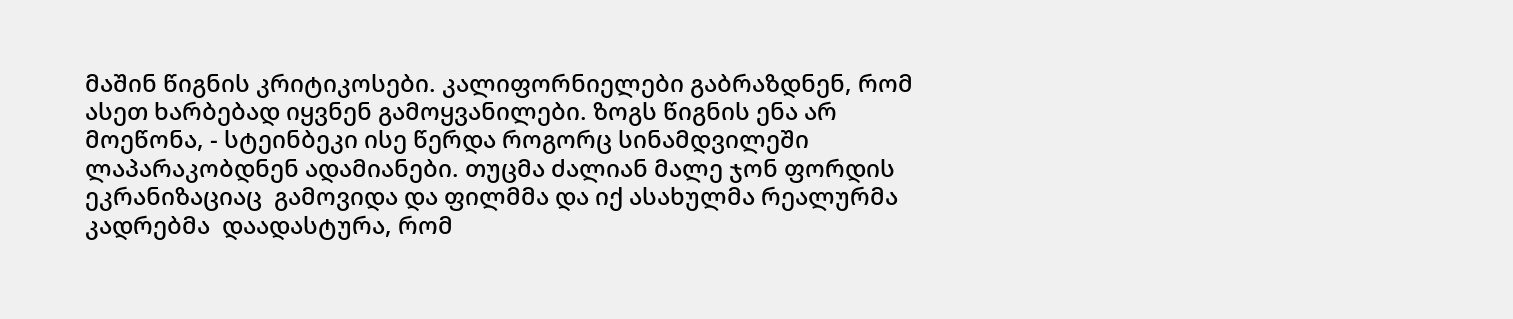მაშინ წიგნის კრიტიკოსები. კალიფორნიელები გაბრაზდნენ, რომ ასეთ ხარბებად იყვნენ გამოყვანილები. ზოგს წიგნის ენა არ მოეწონა, - სტეინბეკი ისე წერდა როგორც სინამდვილეში ლაპარაკობდნენ ადამიანები. თუცმა ძალიან მალე ჯონ ფორდის ეკრანიზაციაც  გამოვიდა და ფილმმა და იქ ასახულმა რეალურმა კადრებმა  დაადასტურა, რომ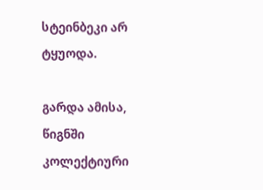სტეინბეკი არ ტყუოდა.

გარდა ამისა, წიგნში  კოლექტიური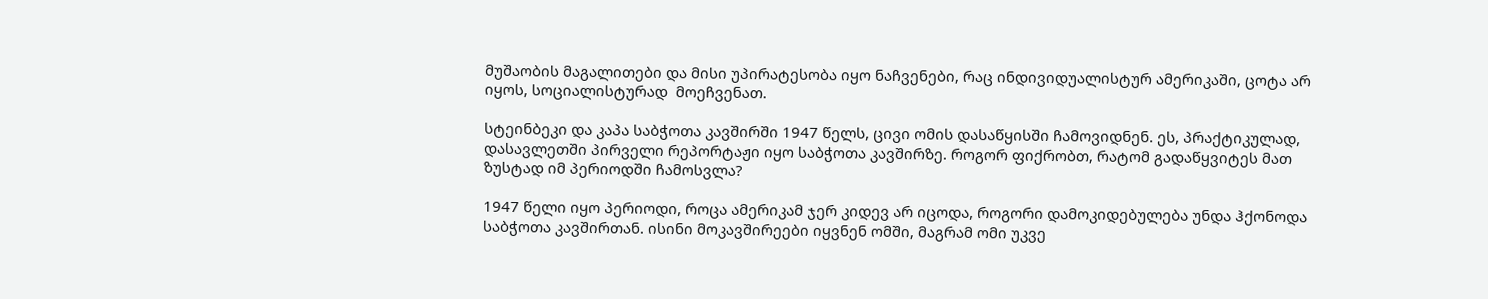მუშაობის მაგალითები და მისი უპირატესობა იყო ნაჩვენები, რაც ინდივიდუალისტურ ამერიკაში, ცოტა არ იყოს, სოციალისტურად  მოეჩვენათ.

სტეინბეკი და კაპა საბჭოთა კავშირში 1947 წელს, ცივი ომის დასაწყისში ჩამოვიდნენ. ეს, პრაქტიკულად, დასავლეთში პირველი რეპორტაჟი იყო საბჭოთა კავშირზე. როგორ ფიქრობთ, რატომ გადაწყვიტეს მათ ზუსტად იმ პერიოდში ჩამოსვლა?

1947 წელი იყო პერიოდი, როცა ამერიკამ ჯერ კიდევ არ იცოდა, როგორი დამოკიდებულება უნდა ჰქონოდა საბჭოთა კავშირთან. ისინი მოკავშირეები იყვნენ ომში, მაგრამ ომი უკვე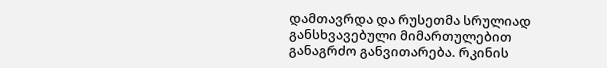დამთავრდა და რუსეთმა სრულიად განსხვავებული მიმართულებით განაგრძო განვითარება. რკინის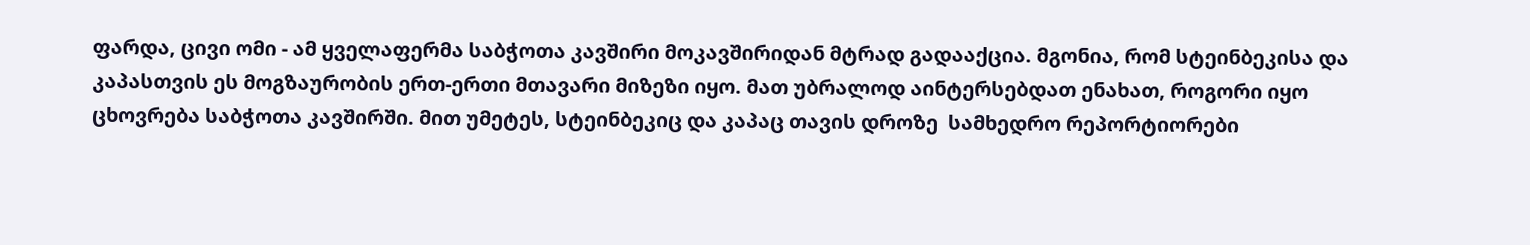ფარდა, ცივი ომი - ამ ყველაფერმა საბჭოთა კავშირი მოკავშირიდან მტრად გადააქცია. მგონია, რომ სტეინბეკისა და კაპასთვის ეს მოგზაურობის ერთ-ერთი მთავარი მიზეზი იყო. მათ უბრალოდ აინტერსებდათ ენახათ, როგორი იყო ცხოვრება საბჭოთა კავშირში. მით უმეტეს, სტეინბეკიც და კაპაც თავის დროზე  სამხედრო რეპორტიორები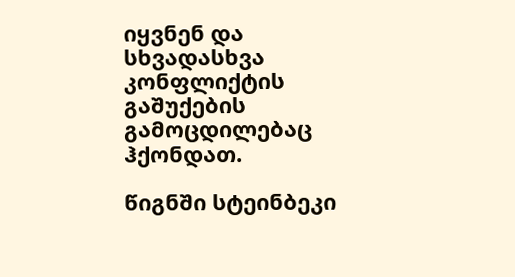იყვნენ და სხვადასხვა კონფლიქტის გაშუქების გამოცდილებაც ჰქონდათ.

წიგნში სტეინბეკი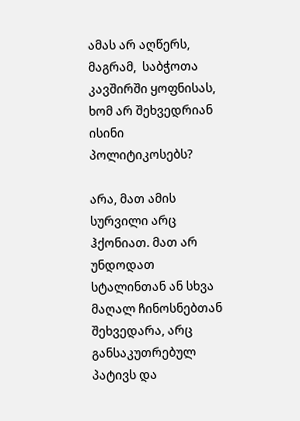ამას არ აღწერს,  მაგრამ,  საბჭოთა კავშირში ყოფნისას, ხომ არ შეხვედრიან ისინი პოლიტიკოსებს?

არა, მათ ამის სურვილი არც ჰქონიათ. მათ არ უნდოდათ სტალინთან ან სხვა მაღალ ჩინოსნებთან შეხვედარა, არც  განსაკუთრებულ პატივს და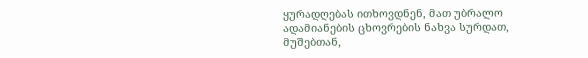ყურადღებას ითხოვდნენ, მათ უბრალო ადამიანების ცხოვრების ნახვა სურდათ, მუშებთან,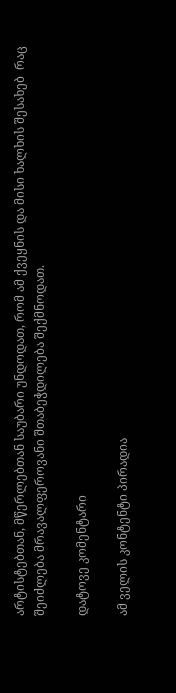არტისტებთან, მწერლებთან საუბარი უნდოდათ, რომ ამ ქვეყნის და მისი ხალხის შესახებ  რაც შეიძლება მრავალფეროვანი შთაბეჭდილება შექმნოდათ.

დატოვე კომენტარი

ამ ველის კონტენტი პირადია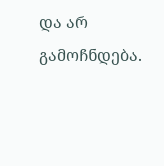და არ გამოჩნდება.